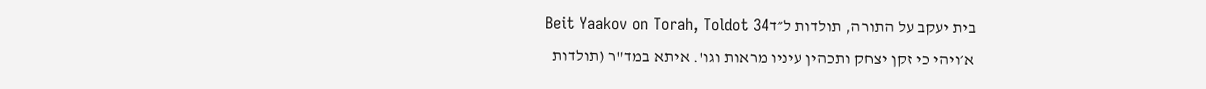בית יעקב על התורה, תולדות ל״דBeit Yaakov on Torah, Toldot 34
א׳ויהי כי זקן יצחק ותכהין עיניו מראות וגו'. איתא במד"ר (תולדות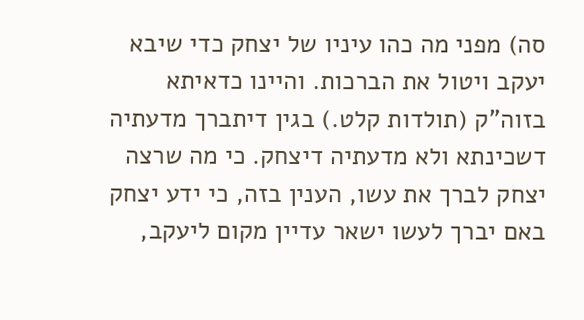סה) מפני מה כהו עיניו של יצחק כדי שיבא יעקב ויטול את הברכות. והיינו כדאיתא בזוה"ק (תולדות קלט.) בגין דיתברך מדעתיה דשכינתא ולא מדעתיה דיצחק. כי מה שרצה יצחק לברך את עשו, הענין בזה, כי ידע יצחק באם יברך לעשו ישאר עדיין מקום ליעקב,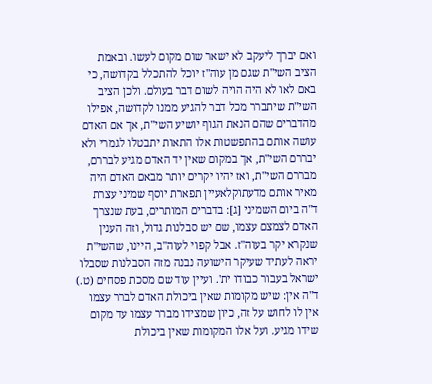ואם יברך ליעקב לא ישאר שום מקום לעשו. ובאמת הציב השי"ת שגם מן עוה"ז יוכל להתכלל בקדושה, כי באם לאו לא היה הויה לשום דבר בעולם. ולכן הציב השי"ת שיתברר מכל דבר להגיע ממנו לקדושה, אפילו מהדברים שהם הנאת הגוף יושיע השי"ת, אך אם האדם עושה אותם בהתפשטות אלו התאות יתבטלו לגמרי ולא יבררם השי"ת, אך במקום שאין יד האדם מגיע לבררם, מבררם השי"ת, ואז יהיו יקרים יותר מבאם האדם היה מאיר אותם מדעתוקלאעיין תפארת יוסף שמיני עצרת ד"ה ביום השמיני [ג]: בדברים המותרים, בעת שנצרך האדם לצמצם עצמו, שם יש סבלנות גדול, וזה הענין שנקרא יקר בעוה"ז. אבל קפוי לעוה"ב, היינו, שהשי"ת יראה לעתיד שעיקר הישועה נבנה מזה הסבלנות שסבלו ישראל בעבור כבודו ית'. ועיין עוד שם מסכת פסחים (ט.) ד"ה אין: שיש מקומות שאין ביכולת האדם לברר עצמו אין לו לחוש על זה, כיון שמצידו מברר עצמו עד מקום שידו מגיע. ועל אלו המקומות שאין ביכולת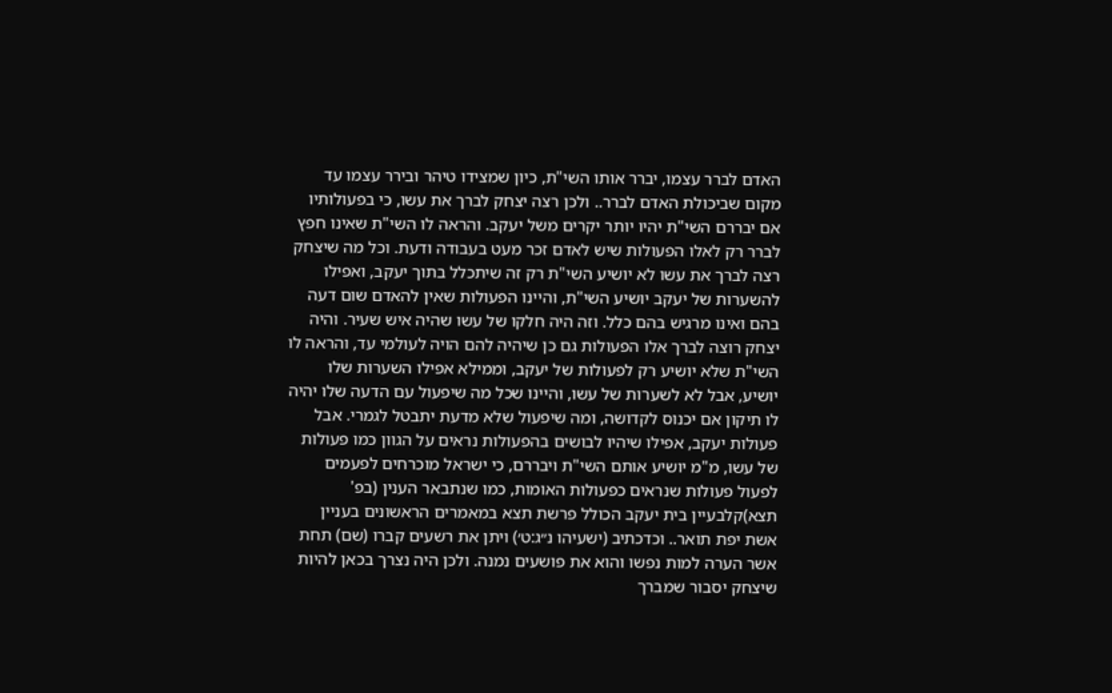האדם לברר עצמו, יברר אותו השי"ת, כיון שמצידו טיהר ובירר עצמו עד מקום שביכולת האדם לברר.. ולכן רצה יצחק לברך את עשו, כי בפעולותיו אם יבררם השי"ת יהיו יותר יקרים משל יעקב. והראה לו השי"ת שאינו חפץ לברר רק לאלו הפעולות שיש לאדם זכר מעט בעבודה ודעת. וכל מה שיצחק רצה לברך את עשו לא יושיע השי"ת רק זה שיתכלל בתוך יעקב, ואפילו להשערות של יעקב יושיע השי"ת, והיינו הפעולות שאין להאדם שום דעה בהם ואינו מרגיש בהם כלל. וזה היה חלקו של עשו שהיה איש שעיר. והיה יצחק רוצה לברך אלו הפעולות גם כן שיהיה להם הויה לעולמי עד, והראה לו השי"ת שלא יושיע רק לפעולות של יעקב, וממילא אפילו השערות שלו יושיע, אבל לא לשערות של עשו, והיינו שכל מה שיפעול עם הדעה שלו יהיה לו תיקון אם יכנוס לקדושה, ומה שיפעול שלא מדעת יתבטל לגמרי. אבל פעולות יעקב, אפילו שיהיו לבושים בהפעולות נראים על הגוון כמו פעולות של עשו, מ"מ יושיע אותם השי"ת ויבררם, כי ישראל מוכרחים לפעמים לפעול פעולות שנראים כפעולות האומות, כמו שנתבאר הענין (בפ' תצא)קלבעיין בית יעקב הכולל פרשת תצא במאמרים הראשונים בעניין אשת יפת תואר.. וכדכתיב (ישעיהו נ״ג:ט׳) ויתן את רשעים קברו (שם) תחת אשר הערה למות נפשו והוא את פושעים נמנה. ולכן היה נצרך בכאן להיות שיצחק יסבור שמברך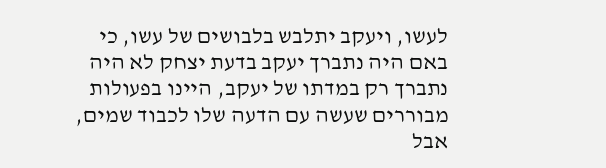לעשו, ויעקב יתלבש בלבושים של עשו, כי באם היה נתברך יעקב בדעת יצחק לא היה נתברך רק במדתו של יעקב, היינו בפעולות מבוררים שעשה עם הדעה שלו לכבוד שמים, אבל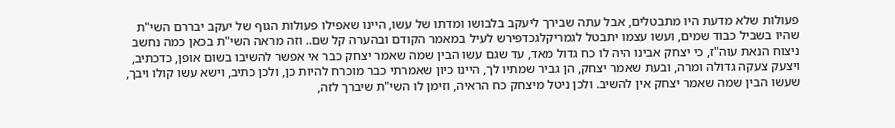פעולות שלא מדעת היו מתבטלים, אבל עתה שבירך ליעקב בלבושו ומדתו של עשו, היינו שאפילו פעולות הגוף של יעקב יבררם השי"ת שהיו בשביל כבוד שמים, ועשו עצמו יתבטל לגמריקלגכדפירש לעיל במאמר הקודם ובהערה קל שם.. וזה מראה השי"ת בכאן כמה נחשב ניצוח הנאת עוה"ז, כי יצחק אבינו היה לו כח גדול מאד, עד שגם עשו הבין שמה שאמר יצחק כבר אי אפשר להשיבו בשום אופן, כדכתיב, ויצעק צעקה גדולה ומרה, ובעת שאמר יצחק, הן גביר שמתיו לך, היינו כיון שאמרתי כבר מוכרח להיות כן, ולכן כתיב, וישא עשו קולו ויבך, שעשו הבין שמה שאמר יצחק אין להשיב. ולכן ניטל מיצחק כח הראיה, וזימן לו השי"ת שיברך לזה,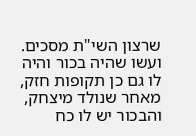שרצון השי"ת מסכים. ועשו שהיה בכור והיה לו גם כן תקופות חזק, מאחר שנולד מיצחק, והבכור יש לו כח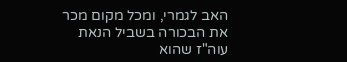האב לגמרי, ומכל מקום מכר את הבכורה בשביל הנאת עוה"ז שהוא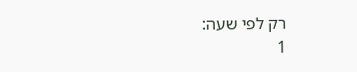רק לפי שעה:
1